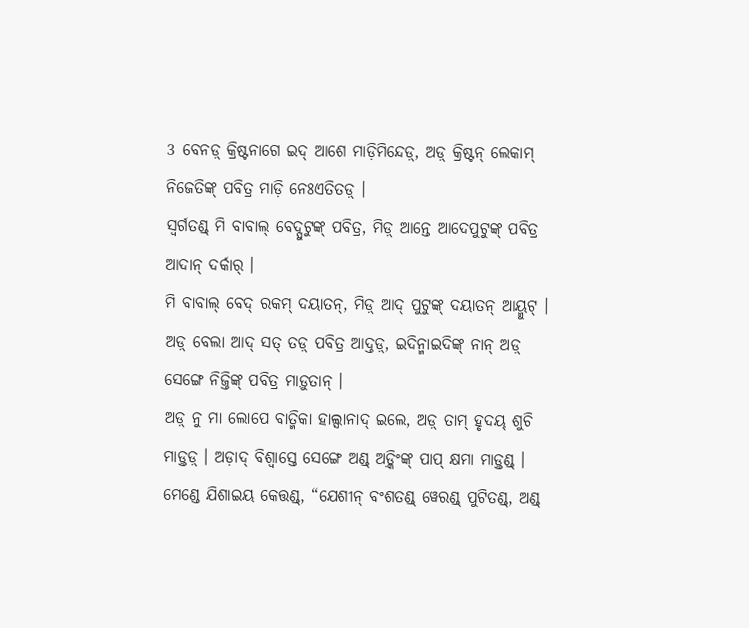3 ବେନଡ଼୍ କ୍ରିଷ୍ଟନାଗେ ଇଦ୍ ଆଶେ ମାଡ଼ିମିନ୍ଦେଡ଼୍, ଅଡ଼୍ କ୍ରିଷ୍ଟନ୍ ଲେକାମ୍ ନିଜେତିଙ୍କ୍ ପବିତ୍ର ମାଡ଼ି ନେଃଏତିତଡ଼୍ ।
ସ୍ୱର୍ଗତଣ୍ଡ୍ ମି ବାବାଲ୍ ବେଦ୍ପୁଟୁଙ୍କ୍ ପବିତ୍ର, ମିଡ଼୍ ଆନ୍ତେ ଆଦେପୁଟୁଙ୍କ୍ ପବିତ୍ର ଆଦାନ୍ ଦର୍କାର୍ ।
ମି ବାବାଲ୍ ବେଦ୍ ରକମ୍ ଦୟାତନ୍, ମିଡ଼୍ ଆଦ୍ ପୁଟୁଙ୍କ୍ ଦୟାତନ୍ ଆୟ୍ମୁଟ୍ ।
ଅଡ଼୍ ବେଲା ଆଦ୍ ସତ୍ ତଡ଼୍ ପବିତ୍ର ଆଦ୍ତଡ଼୍, ଇଦିନ୍ମାଇଦିଙ୍କ୍ ନାନ୍ ଅଡ଼୍ ସେଙ୍ଗେ ନିଜ୍ତିଙ୍କ୍ ପବିତ୍ର ମାଡ଼ୁତାନ୍ ।
ଅଡ଼୍ ନୁ ମା ଲୋପେ ବାତ୍ମିକା ହାଲ୍ସାନାଦ୍ ଇଲେ, ଅଡ଼୍ ତାମ୍ ହୃଦୟ୍ ଶୁଚି ମାଡ଼୍ତଡ଼୍ । ଅଡ଼ାଦ୍ ବିଶ୍ୱାସ୍ତେ ସେଙ୍ଗେ ଅଣ୍ଡ୍ ଅଡ଼୍କିଂଙ୍କ୍ ପାପ୍ କ୍ଷମା ମାଡ଼୍ତଣ୍ଡ୍ ।
ମେଣ୍ଡେ ଯିଶାଇୟ କେତ୍ତଣ୍ଡ୍, “ଯେଶୀନ୍ ବଂଶତଣ୍ଡ୍ ୱେରଣ୍ଡ୍ ପୁଟିତଣ୍ଡ୍, ଅଣ୍ଡ୍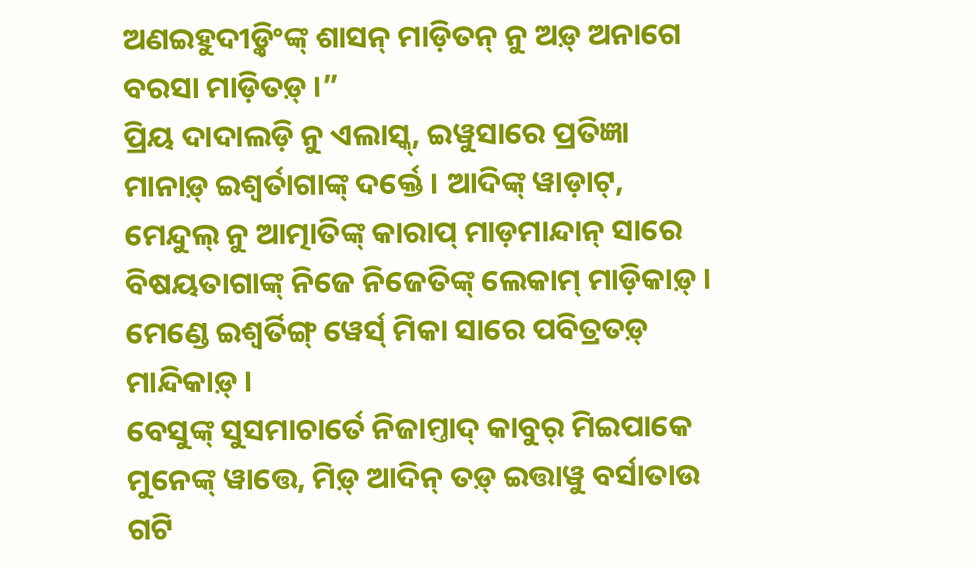ଅଣଇହୁଦୀଡ଼୍କିଂଙ୍କ୍ ଶାସନ୍ ମାଡ଼ିତନ୍ ନୁ ଅଡ଼୍ ଅନାଗେ ବରସା ମାଡ଼ିତଡ଼୍ ।”
ପ୍ରିୟ ଦାଦାଲଡ଼ି ନୁ ଏଲାସ୍କ୍, ଇୱୁସାରେ ପ୍ରତିଜ୍ଞା ମାନାଡ଼୍ ଇଶ୍ୱର୍ତାଗାଙ୍କ୍ ଦର୍କ୍ତେ । ଆଦିଙ୍କ୍ ୱାଡ଼ାଟ୍, ମେନ୍ଦୁଲ୍ ନୁ ଆତ୍ମାତିଙ୍କ୍ କାରାପ୍ ମାଡ଼ମାନ୍ଦାନ୍ ସାରେ ବିଷୟତାଗାଙ୍କ୍ ନିଜେ ନିଜେତିଙ୍କ୍ ଲେକାମ୍ ମାଡ଼ିକାଡ଼୍ । ମେଣ୍ଡେ ଇଶ୍ୱର୍ତିଙ୍ଗ୍ ୱେର୍ସ୍ ମିକା ସାରେ ପବିତ୍ରତଡ଼୍ ମାନ୍ଦିକାଡ଼୍ ।
ବେସୁଙ୍କ୍ ସୁସମାଚାର୍ତେ ନିଜାମ୍ତାଦ୍ କାବୁର୍ ମିଇପାକେ ମୁନେଙ୍କ୍ ୱାତ୍ତେ, ମିଡ଼୍ ଆଦିନ୍ ତଡ଼୍ ଇତ୍ତାୱୁ ବର୍ସାତାଉ ଗଟି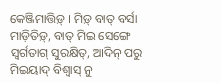କେଞ୍ଜିମାତ୍ତିଡ଼୍ । ମିଡ଼୍ ବାତ୍ ବର୍ସା ମାଡ଼ିତିଡ଼୍, ବାତ୍ ମିଇ ସେଙ୍ଗେ ସ୍ୱର୍ଗତାଗ୍ ସୁରକ୍ଷିତ୍, ଆଦିନ୍ ପରୁ ମିଇୟାଦ୍ ବିଶ୍ୱାସ୍ ନୁ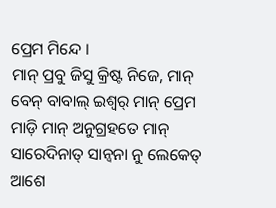ପ୍ରେମ ମିନ୍ଦେ ।
ମାନ୍ ପ୍ରବୁ ଜିସୁ କ୍ରିଷ୍ଟ ନିଜେ, ମାନ୍ ବେନ୍ ବାବାଲ୍ ଇଶ୍ୱର୍ ମାନ୍ ପ୍ରେମ ମାଡ଼ି ମାନ୍ ଅନୁଗ୍ରହତେ ମାନ୍ ସାରେଦିନାତ୍ ସାନ୍ୱନା ନୁ ଲେକେତ୍ ଆଶେ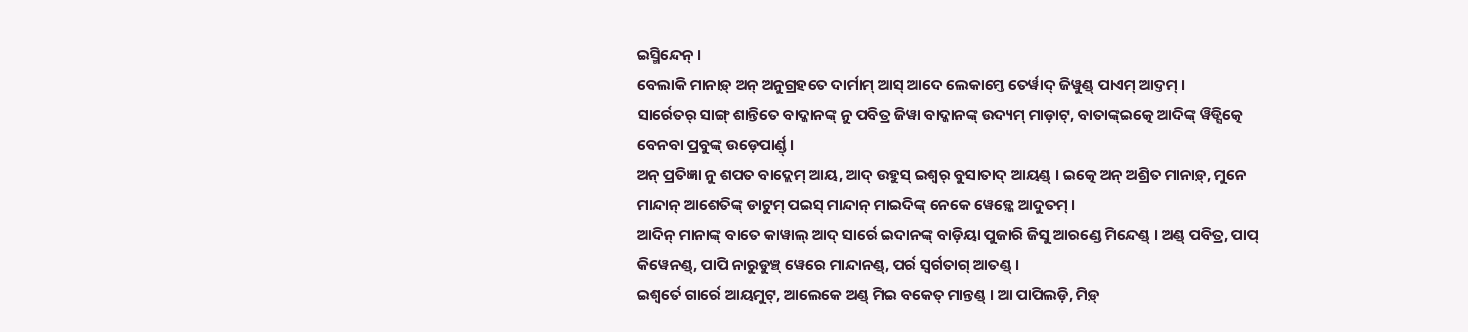ଇସ୍ମିନ୍ଦେନ୍ ।
ବେଲାକି ମାନାଡ଼୍ ଅନ୍ ଅନୁଗ୍ରହତେ ଦାର୍ମାମ୍ ଆସ୍ ଆଦେ ଲେକାମ୍ତେ ତେର୍ୱାଦ୍ ଜିୱୁଣ୍ଡ୍ ପାଏମ୍ ଆଦ୍ତମ୍ ।
ସାର୍ରେତର୍ ସାଙ୍ଗ୍ ଶାନ୍ତିତେ ବାଦ୍କାନଙ୍କ୍ ନୁ ପବିତ୍ର ଜିୱା ବାଦ୍କାନଙ୍କ୍ ଉଦ୍ୟମ୍ ମାଡ଼ାଟ୍, ବାତାଙ୍କ୍ଇତ୍କେ ଆଦିଙ୍କ୍ ୱିଡ୍ସିତ୍କେ ବେନବା ପ୍ରବୁଙ୍କ୍ ଉଡ଼େପାର୍ଣ୍ଡ୍ ।
ଅନ୍ ପ୍ରତିଜ୍ଞା ନୁ ଶପତ ବାଦ୍ଲେମ୍ ଆୟ, ଆଦ୍ ଉହୁସ୍ ଇଶ୍ୱର୍ ବୁସାତାଦ୍ ଆୟଣ୍ଡ୍ । ଇତ୍କେ ଅନ୍ ଅଶ୍ରିତ ମାନାଡ଼୍, ମୁନେ ମାନ୍ଦାନ୍ ଆଶେତିଙ୍କ୍ ଡାଟୁମ୍ ପଇସ୍ ମାନ୍ଦାନ୍ ମାଇଦିଙ୍କ୍ ନେକେ ୱେଡ଼୍କେ ଆଦୁତମ୍ ।
ଆଦିନ୍ ମାନାଙ୍କ୍ ବାତେ କାୱାଲ୍ ଆଦ୍ ସାର୍ରେ ଇଦାନଙ୍କ୍ ବାଡ଼ିୟା ପୁଜାରି ଜିସୁ ଆରଣ୍ଡେ ମିନ୍ଦେଣ୍ଡ୍ । ଅଣ୍ଡ୍ ପବିତ୍ର, ପାପ୍ କିୱେନଣ୍ଡ୍, ପାପି ନାରୁଡୁଞ୍ଚ୍ ୱେରେ ମାନ୍ଦାନଣ୍ଡ୍, ପର୍ର ସ୍ୱର୍ଗତାଗ୍ ଆତଣ୍ଡ୍ ।
ଇଶ୍ୱର୍ତେ ଗାର୍ରେ ଆୟମୁଟ୍, ଆଲେକେ ଅଣ୍ଡ୍ ମିଇ ବକେତ୍ ମାନ୍ତଣ୍ଡ୍ । ଆ ପାପିଲଡ଼ି, ମିଡ଼୍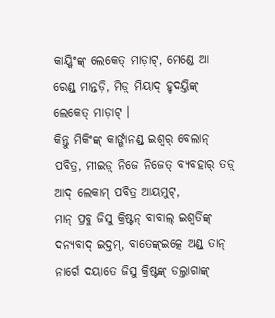କାୟ୍କିଂଙ୍କ୍ ଲେକେତ୍ ମାଡ଼ାଟ୍, ମେଣ୍ଡେ ଆ ରେଣ୍ଡ୍ ମାନ୍ତଡ଼ି, ମିଡ଼୍ ମିୟାଦ୍ ହୃଦୟ୍ତିଙ୍କ୍ ଲେକେତ୍ ମାଡ଼ାଟ୍ ।
କିନ୍ତୁ ମିକିଂଙ୍କ୍ କାର୍ଙ୍ଗାନଣ୍ଡ୍ ଇଶ୍ୱର୍ ବେଲାନ୍ ପବିତ୍ର, ମୀଇଡ଼୍ ନିଜେ ନିଜେତ୍ ବ୍ୟବହାର୍ ତଡ଼୍ ଆଦ୍ ଲେକାମ୍ ପବିତ୍ର ଆୟମୁଟ୍,
ମାନ୍ ପ୍ରବୁ ଜିସୁ କ୍ରିଷ୍ଟନ୍ ବାବାଲ୍ ଇଶ୍ୱର୍ତିଙ୍କ୍ ଦନ୍ୟବାଦ୍ ଇଦ୍ତମ୍, ବାତେଙ୍କ୍ଇତ୍କେ ଅଣ୍ଡ୍ ତାନ୍ ନାର୍ଗେ ଦୟାତେ ଜିସୁ କ୍ରିଷ୍ଟଙ୍କ୍ ଡଲ୍ତାଗାଙ୍କ୍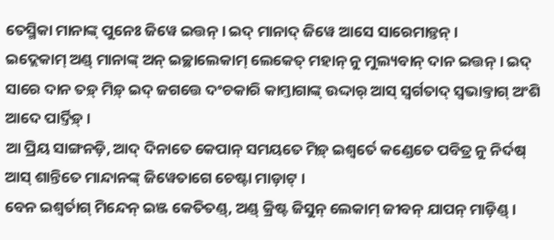ତେସ୍ମିକା ମାନାଙ୍କ୍ ପୁନେଃ ଜିୱେ ଇତ୍ତନ୍ । ଇଦ୍ ମାନାଦ୍ ଜିୱେ ଆସେ ସାରେମାଡ଼୍ତନ୍ ।
ଇଦ୍ଲେକାମ୍ ଅଣ୍ଡ୍ ମାନାଙ୍କ୍ ଅନ୍ ଇଚ୍ଛାଲେକାମ୍ ଲେକେତ୍ ମହାନ୍ ନୁ ମୁଲ୍ୟବାନ୍ ଦାନ ଇତ୍ତନ୍ । ଇଦ୍ ସାରେ ଦାନ ତଡ଼୍ ମିଡ଼୍ ଇଦ୍ ଜଗତ୍ତେ ଦଂଚକାରି କାମ୍ତାଗାଙ୍କ୍ ଉଦ୍ଦାର୍ ଆସ୍ ସ୍ୱର୍ଗତାଦ୍ ସ୍ୱଭାବ୍ତାଗ୍ ଅଂଶି ଆଦେ ପାର୍ଦ୍ତିଡ଼୍ ।
ଆ ପ୍ରିୟ ସାଙ୍ଗନଡ଼ି, ଆଦ୍ ଦିନାତେ କେପାନ୍ ସମୟତେ ମିଡ଼୍ ଇଶ୍ୱର୍ତେ କଣ୍ଡେତେ ପବିତ୍ର ନୁ ନିର୍ଦଷ୍ ଆସ୍ ଶାନ୍ତିତେ ମାନ୍ଦାନଙ୍କ୍ ଜିୱେତାଗେ ଚେଷ୍ଟା ମାଡ଼ାଟ୍ ।
ବେନ ଇଶ୍ୱର୍ତାଗ୍ ମିନ୍ଦେନ୍ ଇଞ୍ଜ କେତିତଣ୍ଡ୍, ଅଣ୍ଡ୍ କ୍ରିଷ୍ଟ ଜିସୁନ୍ ଲେକାମ୍ ଜୀବନ୍ ଯାପନ୍ ମାଡ଼ିଣ୍ଡ୍ ।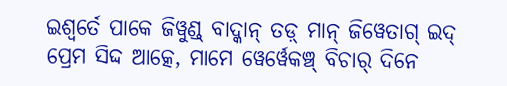ଇଶ୍ୱର୍ତେ ପାକେ ଜିୱୁଣ୍ଡ୍ ବାଦ୍କାନ୍ ତଡ଼୍ ମାନ୍ ଜିୱେତାଗ୍ ଇଦ୍ ପ୍ରେମ ସିଦ୍ଦ ଆତ୍କେ, ମାମେ ୱେର୍ୱେକଞ୍ଚ୍ ବିଚାର୍ ଦିନେ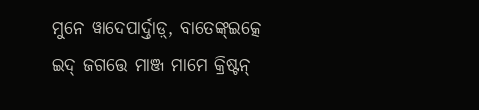ମୁନେ ୱାଦେପାର୍ଦ୍ତାଡ଼୍, ବାତେଙ୍କ୍ଇତ୍କେ ଇଦ୍ ଜଗତ୍ତେ ମାଞ୍ଜ ମାମେ କ୍ରିଷ୍ଟନ୍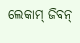ଲେକାମ୍ ଜିବନ୍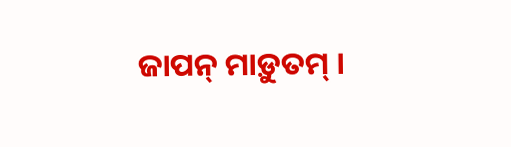ଜାପନ୍ ମାଡ଼ୁତମ୍ ।